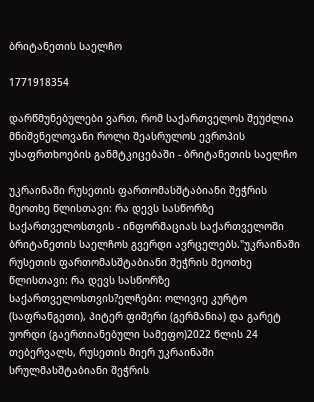ბრიტანეთის საელჩო

1771918354

დარწმუნებულები ვართ, რომ საქართველოს შეუძლია მნიშვნელოვანი როლი შეასრულოს ევროპის უსაფრთხოების განმტკიცებაში - ბრიტანეთის საელჩო

უკრაინაში რუსეთის ფართომასშტაბიანი შეჭრის მეოთხე წლისთავი: რა დევს სასწორზე საქართველოსთვის - ინფორმაციას საქართველოში ბრიტანეთის საელჩოს გვერდი ავრცელებს."უკრაინაში რუსეთის ფართომასშტაბიანი შეჭრის მეოთხე წლისთავი: რა დევს სასწორზე საქართველოსთვის?ელჩები: ოლივიე კურტო (საფრანგეთი), პიტერ ფიშერი (გერმანია) და გარეტ უორდი (გაერთიანებული სამეფო)2022 წლის 24 თებერვალს, რუსეთის მიერ უკრაინაში სრულმასშტაბიანი შეჭრის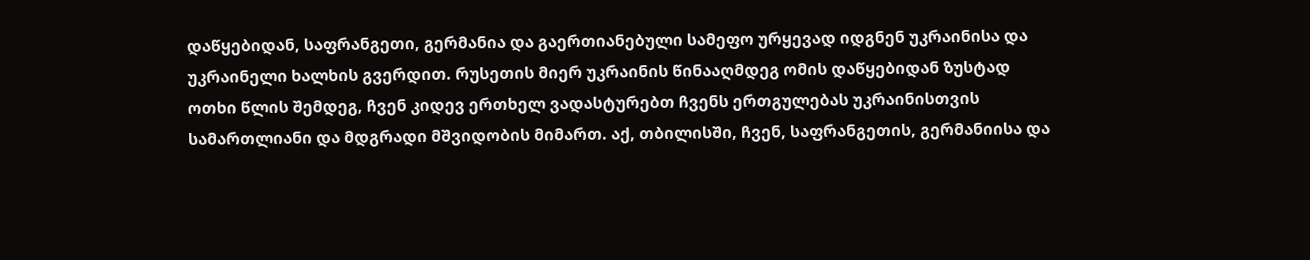დაწყებიდან, საფრანგეთი, გერმანია და გაერთიანებული სამეფო ურყევად იდგნენ უკრაინისა და უკრაინელი ხალხის გვერდით. რუსეთის მიერ უკრაინის წინააღმდეგ ომის დაწყებიდან ზუსტად ოთხი წლის შემდეგ, ჩვენ კიდევ ერთხელ ვადასტურებთ ჩვენს ერთგულებას უკრაინისთვის სამართლიანი და მდგრადი მშვიდობის მიმართ. აქ, თბილისში, ჩვენ, საფრანგეთის, გერმანიისა და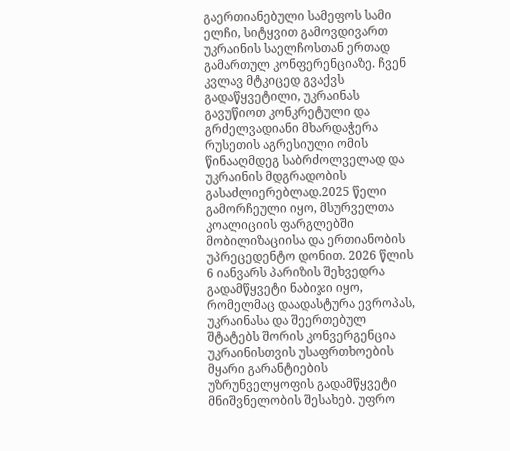გაერთიანებული სამეფოს სამი ელჩი, სიტყვით გამოვდივართ უკრაინის საელჩოსთან ერთად გამართულ კონფერენციაზე. ჩვენ კვლავ მტკიცედ გვაქვს გადაწყვეტილი, უკრაინას გავუწიოთ კონკრეტული და გრძელვადიანი მხარდაჭერა რუსეთის აგრესიული ომის წინააღმდეგ საბრძოლველად და უკრაინის მდგრადობის გასაძლიერებლად.2025 წელი გამორჩეული იყო, მსურველთა კოალიციის ფარგლებში მობილიზაციისა და ერთიანობის უპრეცედენტო დონით. 2026 წლის 6 იანვარს პარიზის შეხვედრა გადამწყვეტი ნაბიჯი იყო, რომელმაც დაადასტურა ევროპას, უკრაინასა და შეერთებულ შტატებს შორის კონვერგენცია უკრაინისთვის უსაფრთხოების მყარი გარანტიების უზრუნველყოფის გადამწყვეტი მნიშვნელობის შესახებ. უფრო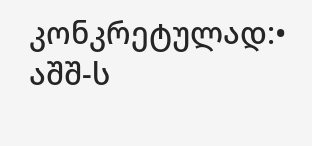კონკრეტულად:• აშშ-ს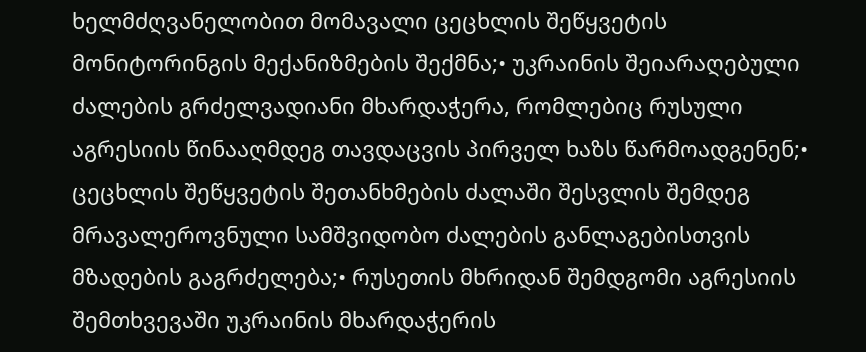ხელმძღვანელობით მომავალი ცეცხლის შეწყვეტის მონიტორინგის მექანიზმების შექმნა;• უკრაინის შეიარაღებული ძალების გრძელვადიანი მხარდაჭერა, რომლებიც რუსული აგრესიის წინააღმდეგ თავდაცვის პირველ ხაზს წარმოადგენენ;• ცეცხლის შეწყვეტის შეთანხმების ძალაში შესვლის შემდეგ მრავალეროვნული სამშვიდობო ძალების განლაგებისთვის მზადების გაგრძელება;• რუსეთის მხრიდან შემდგომი აგრესიის შემთხვევაში უკრაინის მხარდაჭერის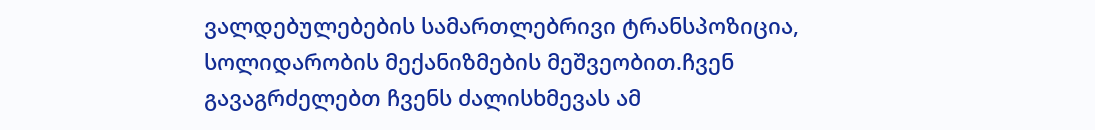ვალდებულებების სამართლებრივი ტრანსპოზიცია, სოლიდარობის მექანიზმების მეშვეობით.ჩვენ გავაგრძელებთ ჩვენს ძალისხმევას ამ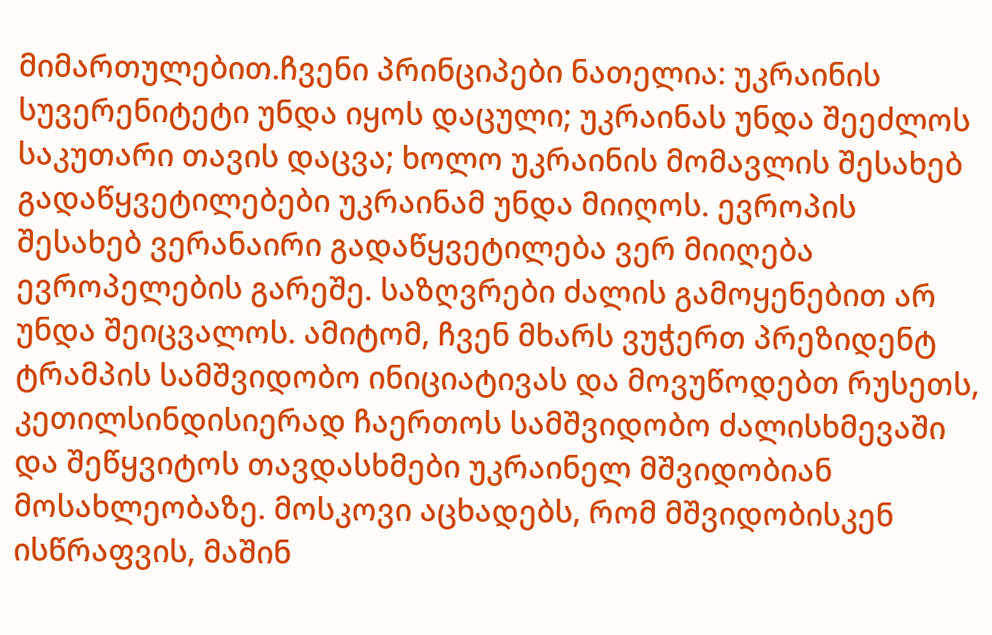მიმართულებით.ჩვენი პრინციპები ნათელია: უკრაინის სუვერენიტეტი უნდა იყოს დაცული; უკრაინას უნდა შეეძლოს საკუთარი თავის დაცვა; ხოლო უკრაინის მომავლის შესახებ გადაწყვეტილებები უკრაინამ უნდა მიიღოს. ევროპის შესახებ ვერანაირი გადაწყვეტილება ვერ მიიღება ევროპელების გარეშე. საზღვრები ძალის გამოყენებით არ უნდა შეიცვალოს. ამიტომ, ჩვენ მხარს ვუჭერთ პრეზიდენტ ტრამპის სამშვიდობო ინიციატივას და მოვუწოდებთ რუსეთს, კეთილსინდისიერად ჩაერთოს სამშვიდობო ძალისხმევაში და შეწყვიტოს თავდასხმები უკრაინელ მშვიდობიან მოსახლეობაზე. მოსკოვი აცხადებს, რომ მშვიდობისკენ ისწრაფვის, მაშინ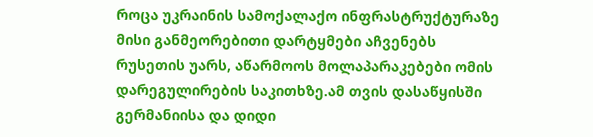როცა უკრაინის სამოქალაქო ინფრასტრუქტურაზე მისი განმეორებითი დარტყმები აჩვენებს რუსეთის უარს, აწარმოოს მოლაპარაკებები ომის დარეგულირების საკითხზე.ამ თვის დასაწყისში გერმანიისა და დიდი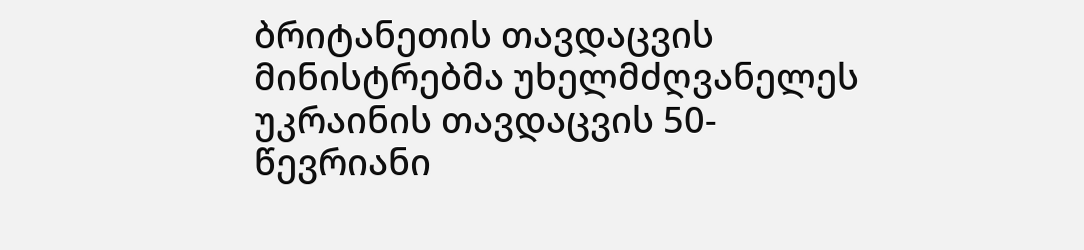ბრიტანეთის თავდაცვის მინისტრებმა უხელმძღვანელეს უკრაინის თავდაცვის 50-წევრიანი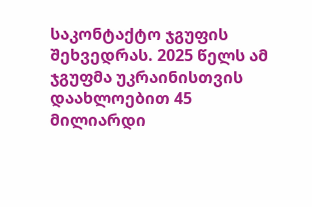საკონტაქტო ჯგუფის შეხვედრას. 2025 წელს ამ ჯგუფმა უკრაინისთვის დაახლოებით 45 მილიარდი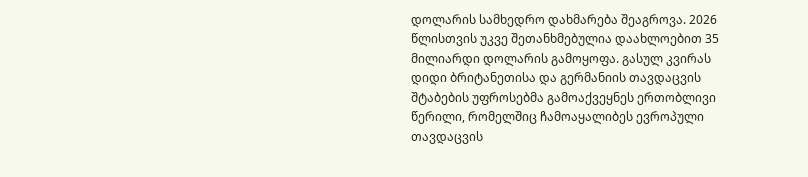დოლარის სამხედრო დახმარება შეაგროვა. 2026 წლისთვის უკვე შეთანხმებულია დაახლოებით 35 მილიარდი დოლარის გამოყოფა. გასულ კვირას დიდი ბრიტანეთისა და გერმანიის თავდაცვის შტაბების უფროსებმა გამოაქვეყნეს ერთობლივი წერილი, რომელშიც ჩამოაყალიბეს ევროპული თავდაცვის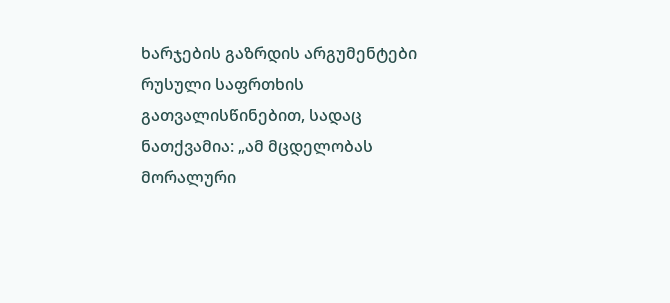ხარჯების გაზრდის არგუმენტები რუსული საფრთხის გათვალისწინებით, სადაც ნათქვამია: „ამ მცდელობას მორალური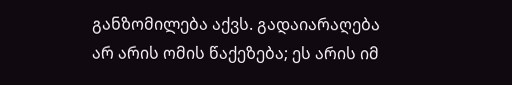განზომილება აქვს. გადაიარაღება არ არის ომის წაქეზება; ეს არის იმ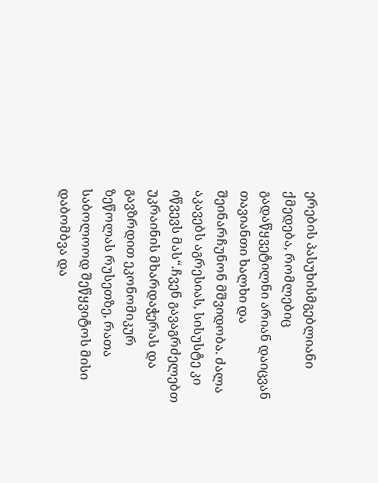ერების პასუხისმგებლიანი ქმედება, რომლებიც გადაწყვეტილნი არიან დაიცვან თავიანთი ხალხი და შეინარჩუნონ მშვიდობა. ძალა აკავებს აგრესიას, სისუსტე კი იწვევს მას“.ჩვენ გავაგრძელებთ უკრაინის მხარდაჭერას და გავზრდით ეკონომიკურ ზეწოლას რუსეთზე, რათა საბოლოოდ შეწყვიტოს მისი დაბომბვა და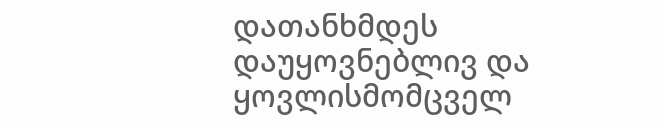დათანხმდეს დაუყოვნებლივ და ყოვლისმომცველ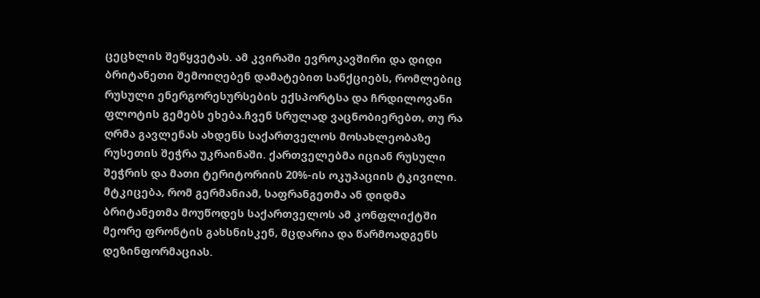ცეცხლის შეწყვეტას. ამ კვირაში ევროკავშირი და დიდი ბრიტანეთი შემოიღებენ დამატებით სანქციებს, რომლებიც რუსული ენერგორესურსების ექსპორტსა და ჩრდილოვანი ფლოტის გემებს ეხება.ჩვენ სრულად ვაცნობიერებთ, თუ რა ღრმა გავლენას ახდენს საქართველოს მოსახლეობაზე რუსეთის შეჭრა უკრაინაში. ქართველებმა იციან რუსული შეჭრის და მათი ტერიტორიის 20%-ის ოკუპაციის ტკივილი. მტკიცება, რომ გერმანიამ, საფრანგეთმა ან დიდმა ბრიტანეთმა მოუწოდეს საქართველოს ამ კონფლიქტში მეორე ფრონტის გახსნისკენ, მცდარია და წარმოადგენს დეზინფორმაციას.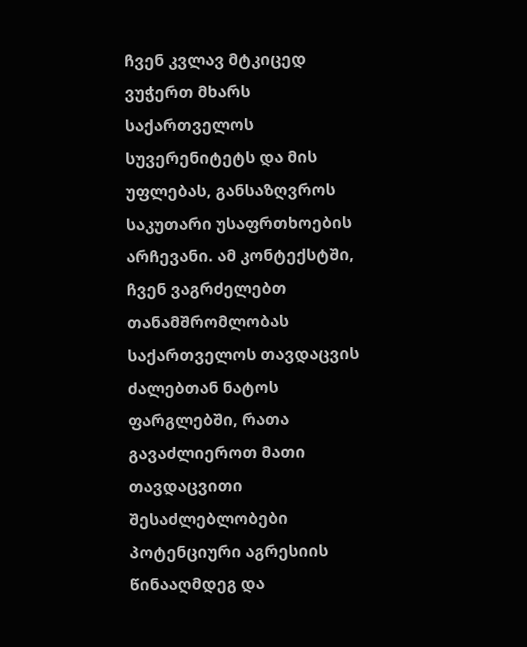ჩვენ კვლავ მტკიცედ ვუჭერთ მხარს საქართველოს სუვერენიტეტს და მის უფლებას, განსაზღვროს საკუთარი უსაფრთხოების არჩევანი. ამ კონტექსტში, ჩვენ ვაგრძელებთ თანამშრომლობას საქართველოს თავდაცვის ძალებთან ნატოს ფარგლებში, რათა გავაძლიეროთ მათი თავდაცვითი შესაძლებლობები პოტენციური აგრესიის წინააღმდეგ და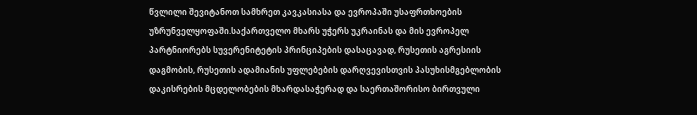წვლილი შევიტანოთ სამხრეთ კავკასიასა და ევროპაში უსაფრთხოების უზრუნველყოფაში.საქართველო მხარს უჭერს უკრაინას და მის ევროპელ პარტნიორებს სუვერენიტეტის პრინციპების დასაცავად, რუსეთის აგრესიის დაგმობის, რუსეთის ადამიანის უფლებების დარღვევისთვის პასუხისმგებლობის დაკისრების მცდელობების მხარდასაჭერად და საერთაშორისო ბირთვული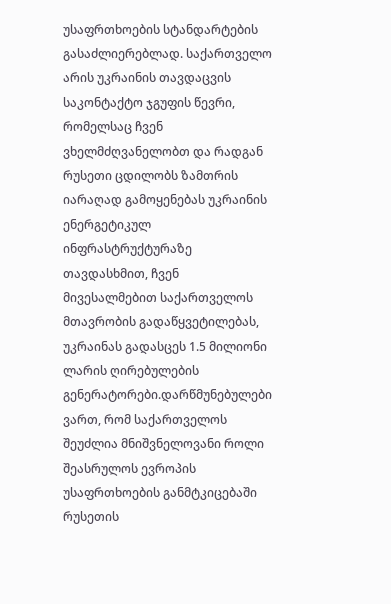უსაფრთხოების სტანდარტების გასაძლიერებლად. საქართველო არის უკრაინის თავდაცვის საკონტაქტო ჯგუფის წევრი, რომელსაც ჩვენ ვხელმძღვანელობთ და რადგან რუსეთი ცდილობს ზამთრის იარაღად გამოყენებას უკრაინის ენერგეტიკულ ინფრასტრუქტურაზე თავდასხმით, ჩვენ მივესალმებით საქართველოს მთავრობის გადაწყვეტილებას, უკრაინას გადასცეს 1.5 მილიონი ლარის ღირებულების გენერატორები.დარწმუნებულები ვართ, რომ საქართველოს შეუძლია მნიშვნელოვანი როლი შეასრულოს ევროპის უსაფრთხოების განმტკიცებაში რუსეთის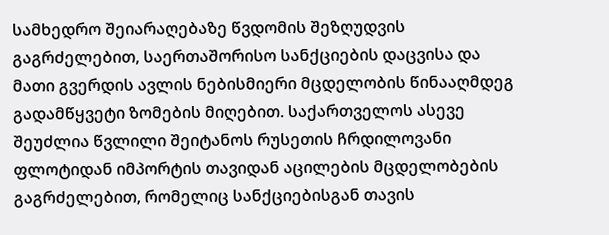სამხედრო შეიარაღებაზე წვდომის შეზღუდვის გაგრძელებით, საერთაშორისო სანქციების დაცვისა და მათი გვერდის ავლის ნებისმიერი მცდელობის წინააღმდეგ გადამწყვეტი ზომების მიღებით. საქართველოს ასევე შეუძლია წვლილი შეიტანოს რუსეთის ჩრდილოვანი ფლოტიდან იმპორტის თავიდან აცილების მცდელობების გაგრძელებით, რომელიც სანქციებისგან თავის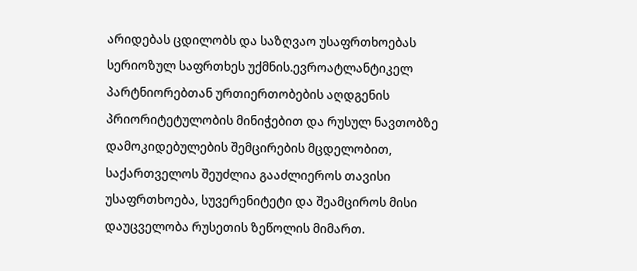არიდებას ცდილობს და საზღვაო უსაფრთხოებას სერიოზულ საფრთხეს უქმნის.ევროატლანტიკელ პარტნიორებთან ურთიერთობების აღდგენის პრიორიტეტულობის მინიჭებით და რუსულ ნავთობზე დამოკიდებულების შემცირების მცდელობით, საქართველოს შეუძლია გააძლიეროს თავისი უსაფრთხოება, სუვერენიტეტი და შეამციროს მისი დაუცველობა რუსეთის ზეწოლის მიმართ.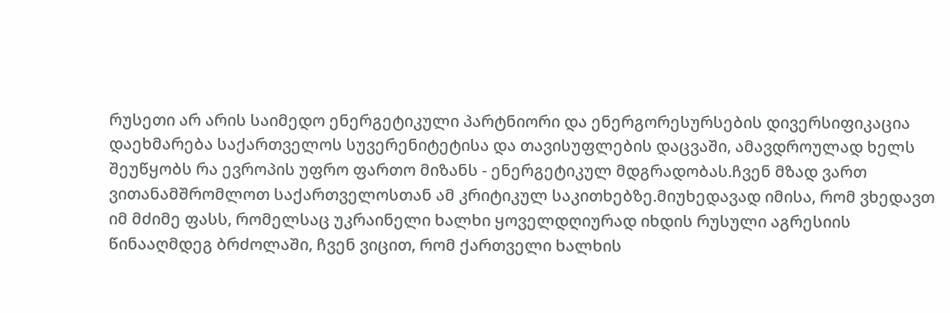რუსეთი არ არის საიმედო ენერგეტიკული პარტნიორი და ენერგორესურსების დივერსიფიკაცია დაეხმარება საქართველოს სუვერენიტეტისა და თავისუფლების დაცვაში, ამავდროულად ხელს შეუწყობს რა ევროპის უფრო ფართო მიზანს - ენერგეტიკულ მდგრადობას.ჩვენ მზად ვართ ვითანამშრომლოთ საქართველოსთან ამ კრიტიკულ საკითხებზე.მიუხედავად იმისა, რომ ვხედავთ იმ მძიმე ფასს, რომელსაც უკრაინელი ხალხი ყოველდღიურად იხდის რუსული აგრესიის წინააღმდეგ ბრძოლაში, ჩვენ ვიცით, რომ ქართველი ხალხის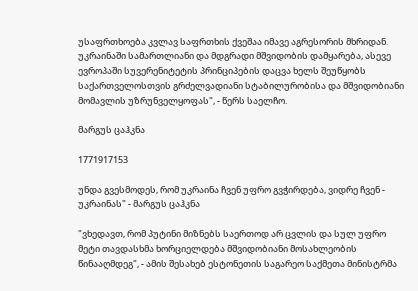უსაფრთხოება კვლავ საფრთხის ქვეშაა იმავე აგრესორის მხრიდან. უკრაინაში სამართლიანი და მდგრადი მშვიდობის დამყარება, ასევე ევროპაში სუვერენიტეტის პრინციპების დაცვა ხელს შეუწყობს საქართველოსთვის გრძელვადიანი სტაბილურობისა და მშვიდობიანი მომავლის უზრუნველყოფას", - წერს საელჩო.

მარგუს ცაჰკნა

1771917153

უნდა გვესმოდეს, რომ უკრაინა ჩვენ უფრო გვჭირდება, ვიდრე ჩვენ - უკრაინას" - მარგუს ცაჰკნა

"ვხედავთ, რომ პუტინი მიზნებს საერთოდ არ ცვლის და სულ უფრო მეტი თავდასხმა ხორციელდება მშვიდობიანი მოსახლეობის წინააღმდეგ", - ამის შესახებ ესტონეთის საგარეო საქმეთა მინისტრმა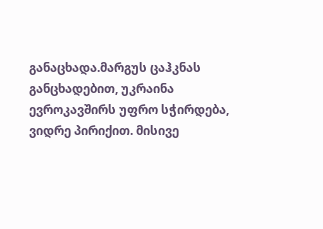განაცხადა.მარგუს ცაჰკნას განცხადებით, უკრაინა ევროკავშირს უფრო სჭირდება, ვიდრე პირიქით. მისივე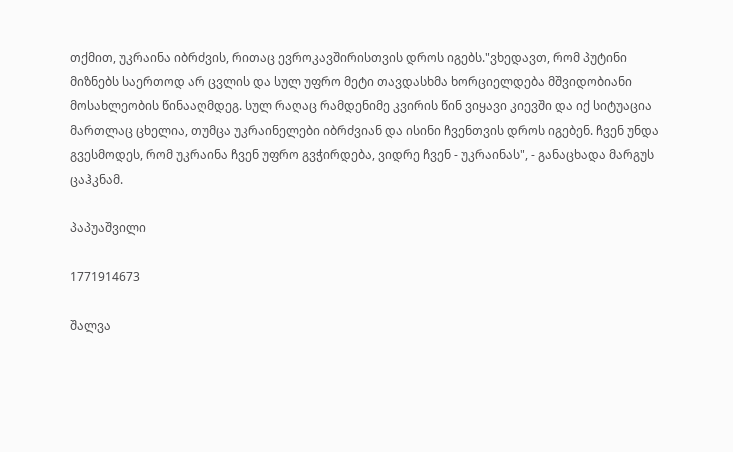თქმით, უკრაინა იბრძვის, რითაც ევროკავშირისთვის დროს იგებს."ვხედავთ, რომ პუტინი მიზნებს საერთოდ არ ცვლის და სულ უფრო მეტი თავდასხმა ხორციელდება მშვიდობიანი მოსახლეობის წინააღმდეგ. სულ რაღაც რამდენიმე კვირის წინ ვიყავი კიევში და იქ სიტუაცია მართლაც ცხელია, თუმცა უკრაინელები იბრძვიან და ისინი ჩვენთვის დროს იგებენ. ჩვენ უნდა გვესმოდეს, რომ უკრაინა ჩვენ უფრო გვჭირდება, ვიდრე ჩვენ - უკრაინას", - განაცხადა მარგუს ცაჰკნამ.

პაპუაშვილი

1771914673

შალვა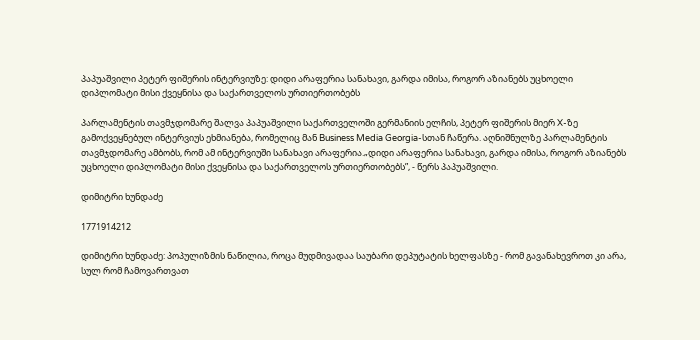პაპუაშვილი პეტერ ფიშერის ინტერვიუზე: დიდი არაფერია სანახავი, გარდა იმისა, როგორ აზიანებს უცხოელი დიპლომატი მისი ქვეყნისა და საქართველოს ურთიერთობებს

პარლამენტის თავმჯდომარე შალვა პაპუაშვილი საქართველოში გერმანიის ელჩის, პეტერ ფიშერის მიერ X-ზე გამოქვეყნებულ ინტერვიუს ეხმიანება, რომელიც მან Business Media Georgia-სთან ჩაწერა. აღნიშნულზე პარლამენტის თავმჯდომარე ამბობს, რომ ამ ინტერვიუში სანახავი არაფერია.„დიდი არაფერია სანახავი, გარდა იმისა, როგორ აზიანებს უცხოელი დიპლომატი მისი ქვეყნისა და საქართველოს ურთიერთობებს”, - წერს პაპუაშვილი.

დიმიტრი ხუნდაძე

1771914212

დიმიტრი ხუნდაძე: პოპულიზმის ნაწილია, როცა მუდმივადაა საუბარი დეპუტატის ხელფასზე - რომ გავანახევროთ კი არა, სულ რომ ჩამოვართვათ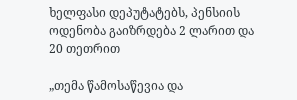ხელფასი დეპუტატებს, პენსიის ოდენობა გაიზრდება 2 ლარით და 20 თეთრით

„თემა წამოსაწევია და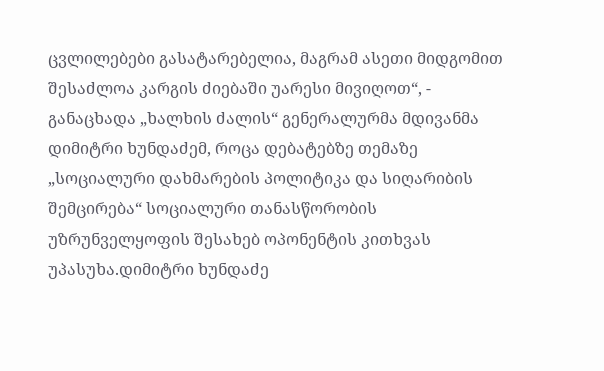ცვლილებები გასატარებელია, მაგრამ ასეთი მიდგომით შესაძლოა კარგის ძიებაში უარესი მივიღოთ“, - განაცხადა „ხალხის ძალის“ გენერალურმა მდივანმა დიმიტრი ხუნდაძემ, როცა დებატებზე თემაზე „სოციალური დახმარების პოლიტიკა და სიღარიბის შემცირება“ სოციალური თანასწორობის უზრუნველყოფის შესახებ ოპონენტის კითხვას უპასუხა.დიმიტრი ხუნდაძე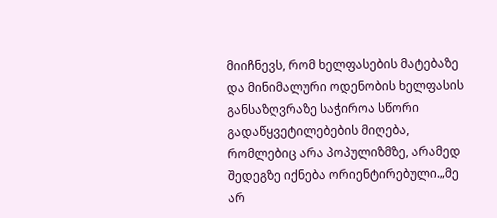მიიჩნევს, რომ ხელფასების მატებაზე და მინიმალური ოდენობის ხელფასის განსაზღვრაზე საჭიროა სწორი გადაწყვეტილებების მიღება, რომლებიც არა პოპულიზმზე, არამედ შედეგზე იქნება ორიენტირებული.„მე არ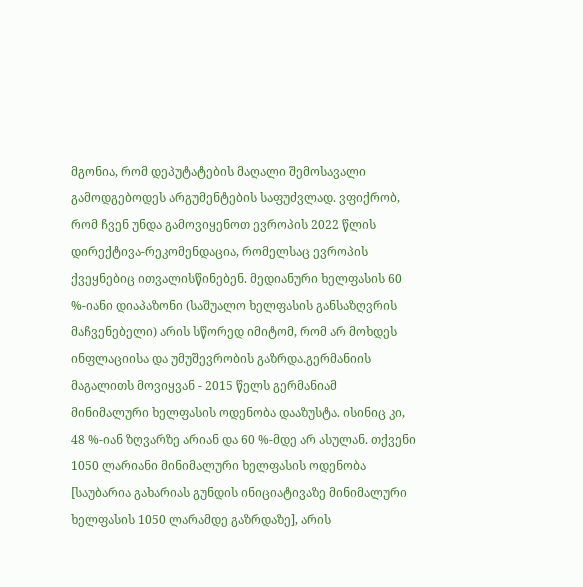მგონია, რომ დეპუტატების მაღალი შემოსავალი გამოდგებოდეს არგუმენტების საფუძვლად. ვფიქრობ, რომ ჩვენ უნდა გამოვიყენოთ ევროპის 2022 წლის დირექტივა-რეკომენდაცია, რომელსაც ევროპის ქვეყნებიც ითვალისწინებენ. მედიანური ხელფასის 60 %-იანი დიაპაზონი (საშუალო ხელფასის განსაზღვრის მაჩვენებელი) არის სწორედ იმიტომ, რომ არ მოხდეს ინფლაციისა და უმუშევრობის გაზრდა.გერმანიის მაგალითს მოვიყვან - 2015 წელს გერმანიამ მინიმალური ხელფასის ოდენობა დააზუსტა. ისინიც კი, 48 %-იან ზღვარზე არიან და 60 %-მდე არ ასულან. თქვენი 1050 ლარიანი მინიმალური ხელფასის ოდენობა [საუბარია გახარიას გუნდის ინიციატივაზე მინიმალური ხელფასის 1050 ლარამდე გაზრდაზე], არის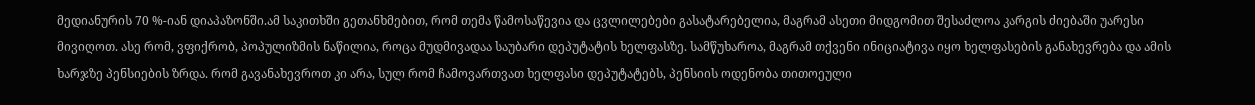მედიანურის 70 %-იან დიაპაზონში.ამ საკითხში გეთანხმებით, რომ თემა წამოსაწევია და ცვლილებები გასატარებელია, მაგრამ ასეთი მიდგომით შესაძლოა კარგის ძიებაში უარესი მივიღოთ. ასე რომ, ვფიქრობ, პოპულიზმის ნაწილია, როცა მუდმივადაა საუბარი დეპუტატის ხელფასზე. სამწუხაროა, მაგრამ თქვენი ინიციატივა იყო ხელფასების განახევრება და ამის ხარჯზე პენსიების ზრდა. რომ გავანახევროთ კი არა, სულ რომ ჩამოვართვათ ხელფასი დეპუტატებს, პენსიის ოდენობა თითოეული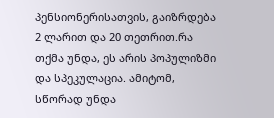პენსიონერისათვის, გაიზრდება 2 ლარით და 20 თეთრით.რა თქმა უნდა, ეს არის პოპულიზმი და სპეკულაცია. ამიტომ, სწორად უნდა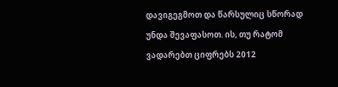დავიგეგმოთ და წარსულიც სწორად უნდა შევაფასოთ. ის, თუ რატომ ვადარებთ ციფრებს 2012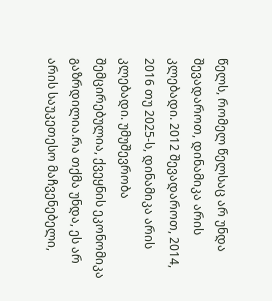წელს, რომელ წელსაც არ უნდა შევადაროთ, დინამიკა არის კლებადი. 2012 შევადაროთ, 2014, 2016 თუ 2025-ს, დინამიკა არის კლებადი. უმუშევრობა შემცირებულია, ქვეყნის ეკონომიკა გაზრდილია.რა თქმა უნდა, ეს არ არის საუკეთესო მაჩვენებელი,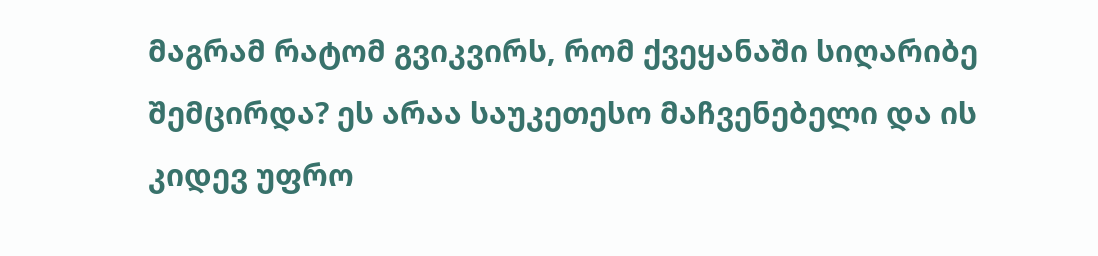მაგრამ რატომ გვიკვირს, რომ ქვეყანაში სიღარიბე შემცირდა? ეს არაა საუკეთესო მაჩვენებელი და ის კიდევ უფრო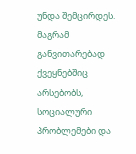უნდა შემცირდეს. მაგრამ განვითარებად ქვეყნებშიც არსებობს, სოციალური პრობლემები და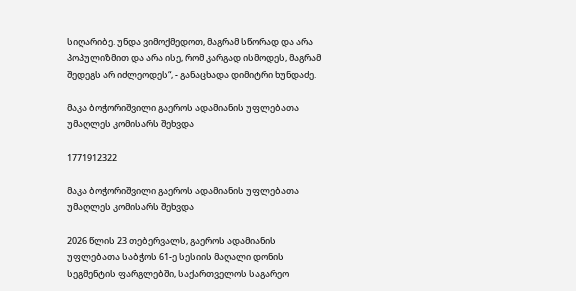სიღარიბე. უნდა ვიმოქმედოთ, მაგრამ სწორად და არა პოპულიზმით და არა ისე, რომ კარგად ისმოდეს, მაგრამ შედეგს არ იძლეოდეს“, - განაცხადა დიმიტრი ხუნდაძე.

მაკა ბოჭორიშვილი გაეროს ადამიანის უფლებათა უმაღლეს კომისარს შეხვდა

1771912322

მაკა ბოჭორიშვილი გაეროს ადამიანის უფლებათა უმაღლეს კომისარს შეხვდა

2026 წლის 23 თებერვალს, გაეროს ადამიანის უფლებათა საბჭოს 61-ე სესიის მაღალი დონის სეგმენტის ფარგლებში, საქართველოს საგარეო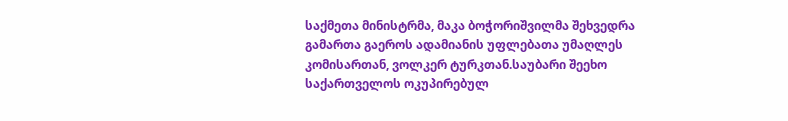საქმეთა მინისტრმა, მაკა ბოჭორიშვილმა შეხვედრა გამართა გაეროს ადამიანის უფლებათა უმაღლეს კომისართან, ვოლკერ ტურკთან.საუბარი შეეხო საქართველოს ოკუპირებულ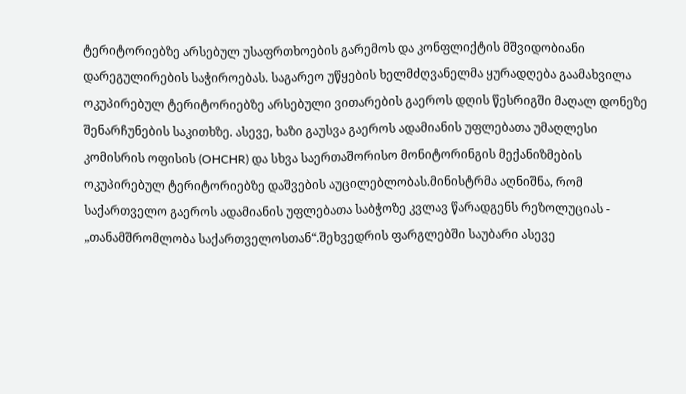ტერიტორიებზე არსებულ უსაფრთხოების გარემოს და კონფლიქტის მშვიდობიანი დარეგულირების საჭიროებას. საგარეო უწყების ხელმძღვანელმა ყურადღება გაამახვილა ოკუპირებულ ტერიტორიებზე არსებული ვითარების გაეროს დღის წესრიგში მაღალ დონეზე შენარჩუნების საკითხზე. ასევე, ხაზი გაუსვა გაეროს ადამიანის უფლებათა უმაღლესი კომისრის ოფისის (OHCHR) და სხვა საერთაშორისო მონიტორინგის მექანიზმების ოკუპირებულ ტერიტორიებზე დაშვების აუცილებლობას.მინისტრმა აღნიშნა, რომ საქართველო გაეროს ადამიანის უფლებათა საბჭოზე კვლავ წარადგენს რეზოლუციას - „თანამშრომლობა საქართველოსთან“.შეხვედრის ფარგლებში საუბარი ასევე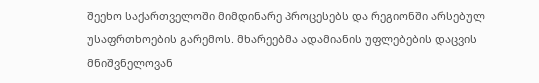შეეხო საქართველოში მიმდინარე პროცესებს და რეგიონში არსებულ უსაფრთხოების გარემოს. მხარეებმა ადამიანის უფლებების დაცვის მნიშვნელოვან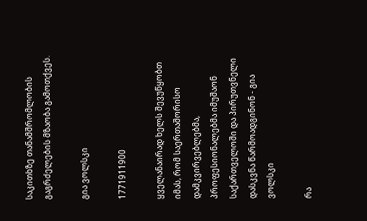საკითხზე თანამშრომლობის გაგრძელების მზაობა გამოთქვეს.

გია ვოლსკი

1771911900

ყველანაირად ხელს შევუწყობთ იმას, რომ საერთაშორისო დამკვირვებლებმა, პროფესიონალებმა იმუშაონ საქართველოში და პირუთვნელი დასკვნა წარმოადგინონ - გია ვოლსკი

რა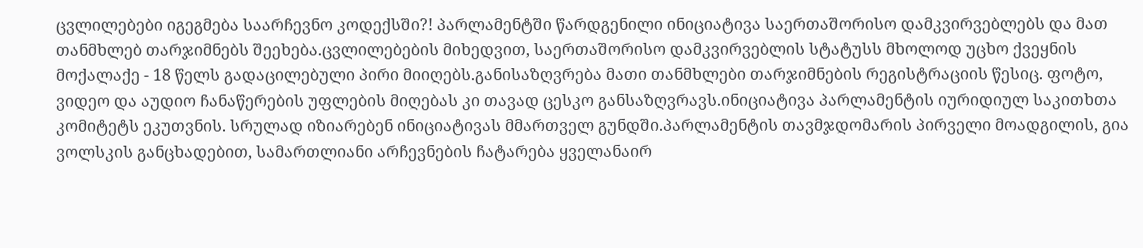ცვლილებები იგეგმება საარჩევნო კოდექსში?! პარლამენტში წარდგენილი ინიციატივა საერთაშორისო დამკვირვებლებს და მათ თანმხლებ თარჯიმნებს შეეხება.ცვლილებების მიხედვით, საერთაშორისო დამკვირვებლის სტატუსს მხოლოდ უცხო ქვეყნის მოქალაქე - 18 წელს გადაცილებული პირი მიიღებს.განისაზღვრება მათი თანმხლები თარჯიმნების რეგისტრაციის წესიც. ფოტო, ვიდეო და აუდიო ჩანაწერების უფლების მიღებას კი თავად ცესკო განსაზღვრავს.ინიციატივა პარლამენტის იურიდიულ საკითხთა კომიტეტს ეკუთვნის. სრულად იზიარებენ ინიციატივას მმართველ გუნდში.პარლამენტის თავმჯდომარის პირველი მოადგილის, გია ვოლსკის განცხადებით, სამართლიანი არჩევნების ჩატარება ყველანაირ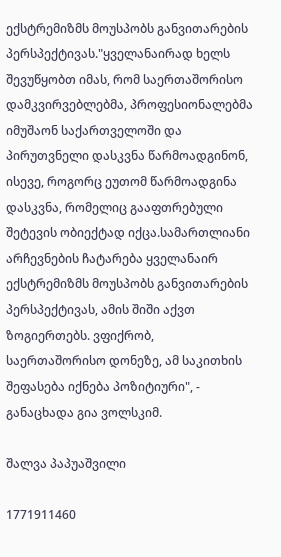ექსტრემიზმს მოუსპობს განვითარების პერსპექტივას."ყველანაირად ხელს შევუწყობთ იმას, რომ საერთაშორისო დამკვირვებლებმა, პროფესიონალებმა იმუშაონ საქართველოში და პირუთვნელი დასკვნა წარმოადგინონ, ისევე, როგორც ეუთომ წარმოადგინა დასკვნა, რომელიც გააფთრებული შეტევის ობიექტად იქცა.სამართლიანი არჩევნების ჩატარება ყველანაირ ექსტრემიზმს მოუსპობს განვითარების პერსპექტივას, ამის შიში აქვთ ზოგიერთებს. ვფიქრობ, საერთაშორისო დონეზე, ამ საკითხის შეფასება იქნება პოზიტიური", - განაცხადა გია ვოლსკიმ.

შალვა პაპუაშვილი

1771911460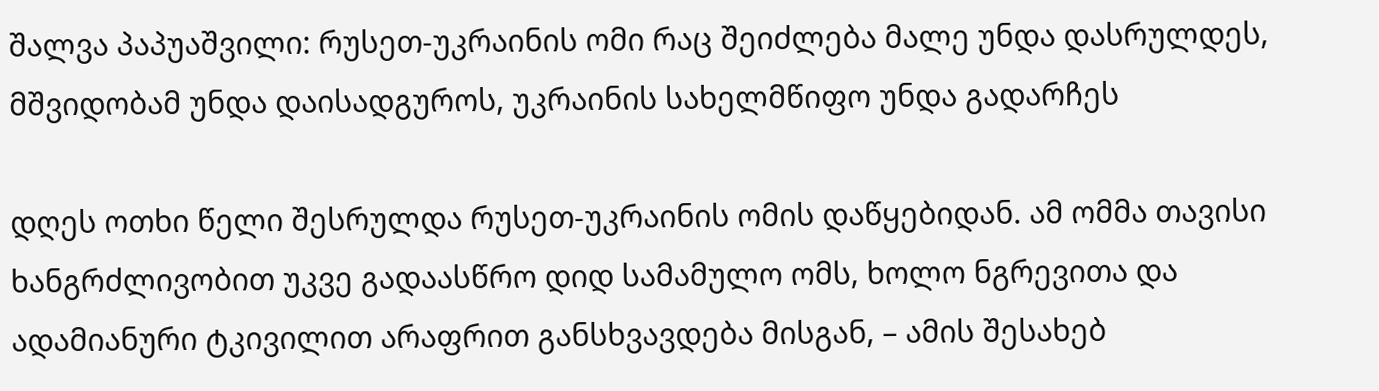შალვა პაპუაშვილი: რუსეთ-უკრაინის ომი რაც შეიძლება მალე უნდა დასრულდეს, მშვიდობამ უნდა დაისადგუროს, უკრაინის სახელმწიფო უნდა გადარჩეს

დღეს ოთხი წელი შესრულდა რუსეთ-უკრაინის ომის დაწყებიდან. ამ ომმა თავისი ხანგრძლივობით უკვე გადაასწრო დიდ სამამულო ომს, ხოლო ნგრევითა და ადამიანური ტკივილით არაფრით განსხვავდება მისგან, – ამის შესახებ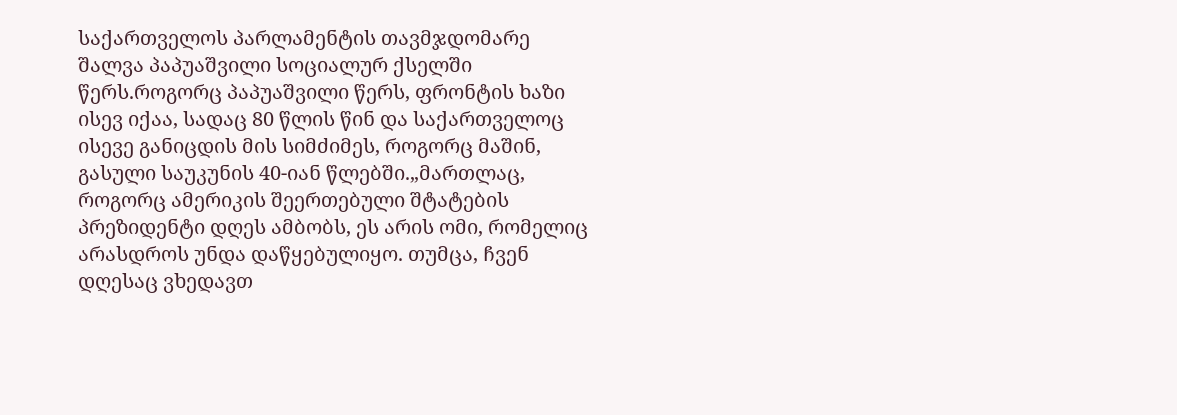საქართველოს პარლამენტის თავმჯდომარე შალვა პაპუაშვილი სოციალურ ქსელში წერს.როგორც პაპუაშვილი წერს, ფრონტის ხაზი ისევ იქაა, სადაც 80 წლის წინ და საქართველოც ისევე განიცდის მის სიმძიმეს, როგორც მაშინ, გასული საუკუნის 40-იან წლებში.„მართლაც, როგორც ამერიკის შეერთებული შტატების პრეზიდენტი დღეს ამბობს, ეს არის ომი, რომელიც არასდროს უნდა დაწყებულიყო. თუმცა, ჩვენ დღესაც ვხედავთ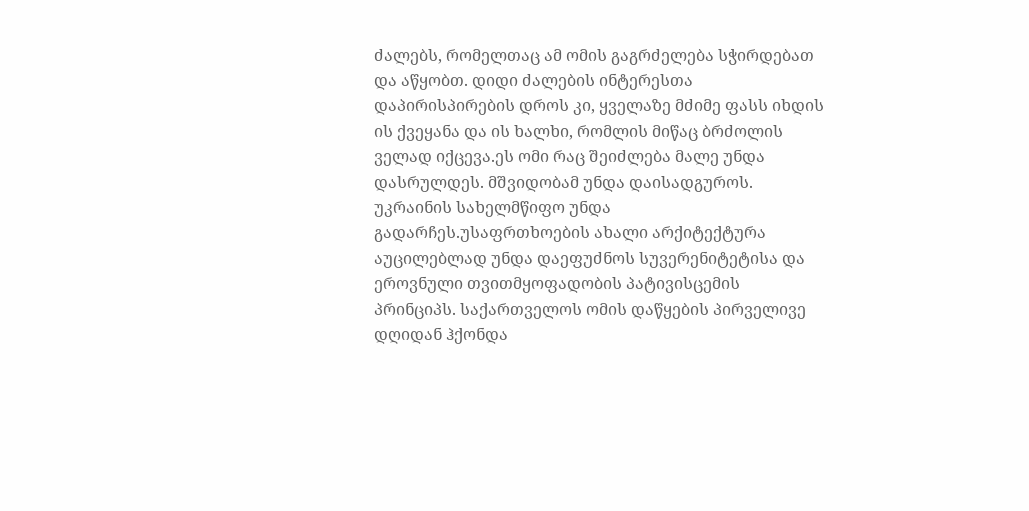ძალებს, რომელთაც ამ ომის გაგრძელება სჭირდებათ და აწყობთ. დიდი ძალების ინტერესთა დაპირისპირების დროს კი, ყველაზე მძიმე ფასს იხდის ის ქვეყანა და ის ხალხი, რომლის მიწაც ბრძოლის ველად იქცევა.ეს ომი რაც შეიძლება მალე უნდა დასრულდეს. მშვიდობამ უნდა დაისადგუროს. უკრაინის სახელმწიფო უნდა გადარჩეს.უსაფრთხოების ახალი არქიტექტურა აუცილებლად უნდა დაეფუძნოს სუვერენიტეტისა და ეროვნული თვითმყოფადობის პატივისცემის პრინციპს. საქართველოს ომის დაწყების პირველივე დღიდან ჰქონდა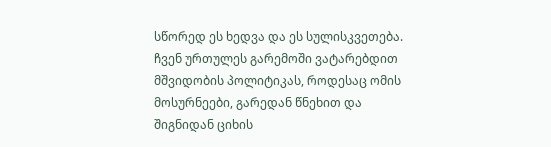სწორედ ეს ხედვა და ეს სულისკვეთება. ჩვენ ურთულეს გარემოში ვატარებდით მშვიდობის პოლიტიკას, როდესაც ომის მოსურნეები, გარედან წნეხით და შიგნიდან ციხის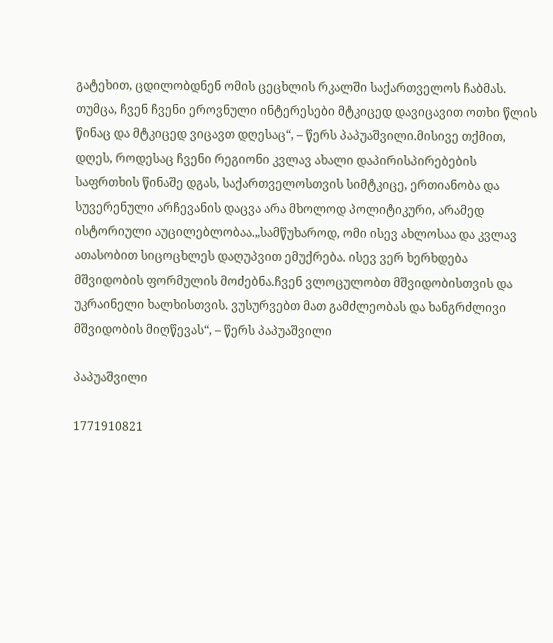გატეხით, ცდილობდნენ ომის ცეცხლის რკალში საქართველოს ჩაბმას. თუმცა, ჩვენ ჩვენი ეროვნული ინტერესები მტკიცედ დავიცავით ოთხი წლის წინაც და მტკიცედ ვიცავთ დღესაც“, – წერს პაპუაშვილი.მისივე თქმით, დღეს, როდესაც ჩვენი რეგიონი კვლავ ახალი დაპირისპირებების საფრთხის წინაშე დგას, საქართველოსთვის სიმტკიცე, ერთიანობა და სუვერენული არჩევანის დაცვა არა მხოლოდ პოლიტიკური, არამედ ისტორიული აუცილებლობაა.„სამწუხაროდ, ომი ისევ ახლოსაა და კვლავ ათასობით სიცოცხლეს დაღუპვით ემუქრება. ისევ ვერ ხერხდება მშვიდობის ფორმულის მოძებნა.ჩვენ ვლოცულობთ მშვიდობისთვის და უკრაინელი ხალხისთვის. ვუსურვებთ მათ გამძლეობას და ხანგრძლივი მშვიდობის მიღწევას“, – წერს პაპუაშვილი

პაპუაშვილი

1771910821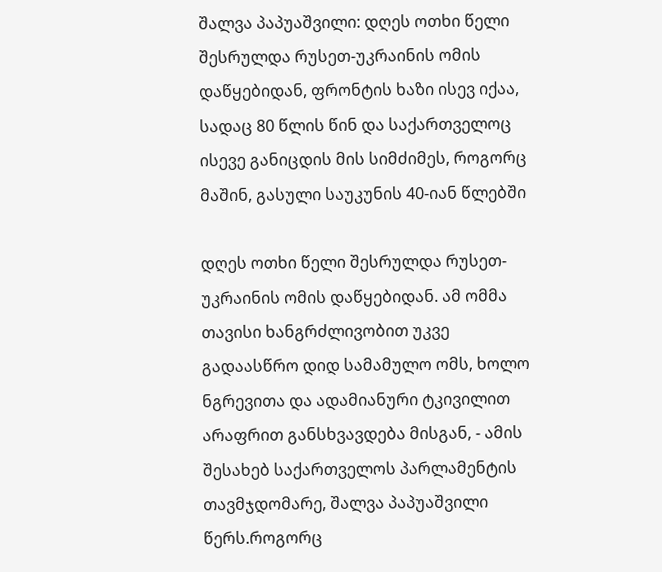შალვა პაპუაშვილი: დღეს ოთხი წელი შესრულდა რუსეთ-უკრაინის ომის დაწყებიდან, ფრონტის ხაზი ისევ იქაა, სადაც 80 წლის წინ და საქართველოც ისევე განიცდის მის სიმძიმეს, როგორც მაშინ, გასული საუკუნის 40-იან წლებში

დღეს ოთხი წელი შესრულდა რუსეთ-უკრაინის ომის დაწყებიდან. ამ ომმა თავისი ხანგრძლივობით უკვე გადაასწრო დიდ სამამულო ომს, ხოლო ნგრევითა და ადამიანური ტკივილით არაფრით განსხვავდება მისგან, - ამის შესახებ საქართველოს პარლამენტის თავმჯდომარე, შალვა პაპუაშვილი წერს.როგორც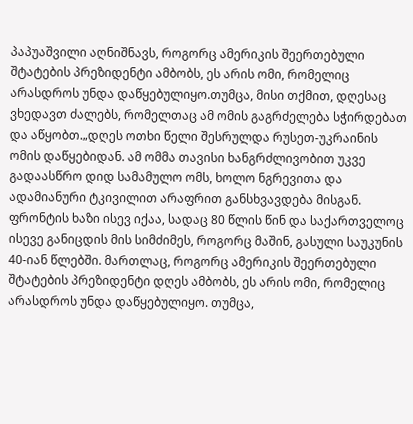პაპუაშვილი აღნიშნავს, როგორც ამერიკის შეერთებული შტატების პრეზიდენტი ამბობს, ეს არის ომი, რომელიც არასდროს უნდა დაწყებულიყო.თუმცა, მისი თქმით, დღესაც ვხედავთ ძალებს, რომელთაც ამ ომის გაგრძელება სჭირდებათ და აწყობთ.„დღეს ოთხი წელი შესრულდა რუსეთ-უკრაინის ომის დაწყებიდან. ამ ომმა თავისი ხანგრძლივობით უკვე გადაასწრო დიდ სამამულო ომს, ხოლო ნგრევითა და ადამიანური ტკივილით არაფრით განსხვავდება მისგან. ფრონტის ხაზი ისევ იქაა, სადაც 80 წლის წინ და საქართველოც ისევე განიცდის მის სიმძიმეს, როგორც მაშინ, გასული საუკუნის 40-იან წლებში. მართლაც, როგორც ამერიკის შეერთებული შტატების პრეზიდენტი დღეს ამბობს, ეს არის ომი, რომელიც არასდროს უნდა დაწყებულიყო. თუმცა,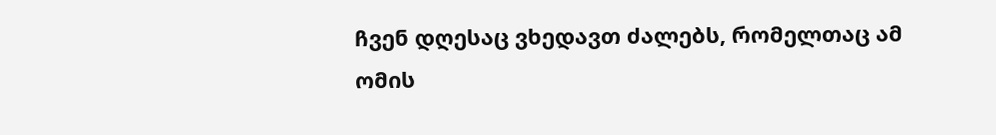ჩვენ დღესაც ვხედავთ ძალებს, რომელთაც ამ ომის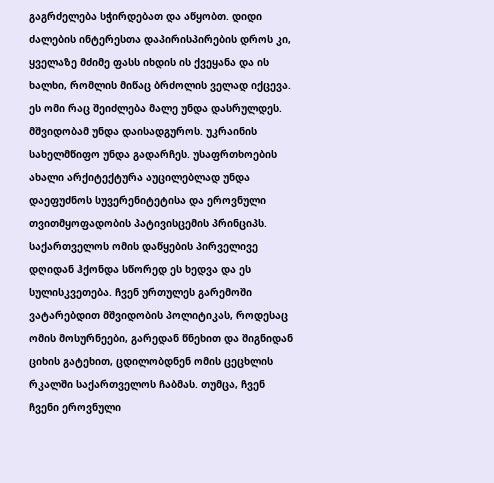გაგრძელება სჭირდებათ და აწყობთ. დიდი ძალების ინტერესთა დაპირისპირების დროს კი, ყველაზე მძიმე ფასს იხდის ის ქვეყანა და ის ხალხი, რომლის მიწაც ბრძოლის ველად იქცევა. ეს ომი რაც შეიძლება მალე უნდა დასრულდეს. მშვიდობამ უნდა დაისადგუროს. უკრაინის სახელმწიფო უნდა გადარჩეს. უსაფრთხოების ახალი არქიტექტურა აუცილებლად უნდა დაეფუძნოს სუვერენიტეტისა და ეროვნული თვითმყოფადობის პატივისცემის პრინციპს. საქართველოს ომის დაწყების პირველივე დღიდან ჰქონდა სწორედ ეს ხედვა და ეს სულისკვეთება. ჩვენ ურთულეს გარემოში ვატარებდით მშვიდობის პოლიტიკას, როდესაც ომის მოსურნეები, გარედან წნეხით და შიგნიდან ციხის გატეხით, ცდილობდნენ ომის ცეცხლის რკალში საქართველოს ჩაბმას. თუმცა, ჩვენ ჩვენი ეროვნული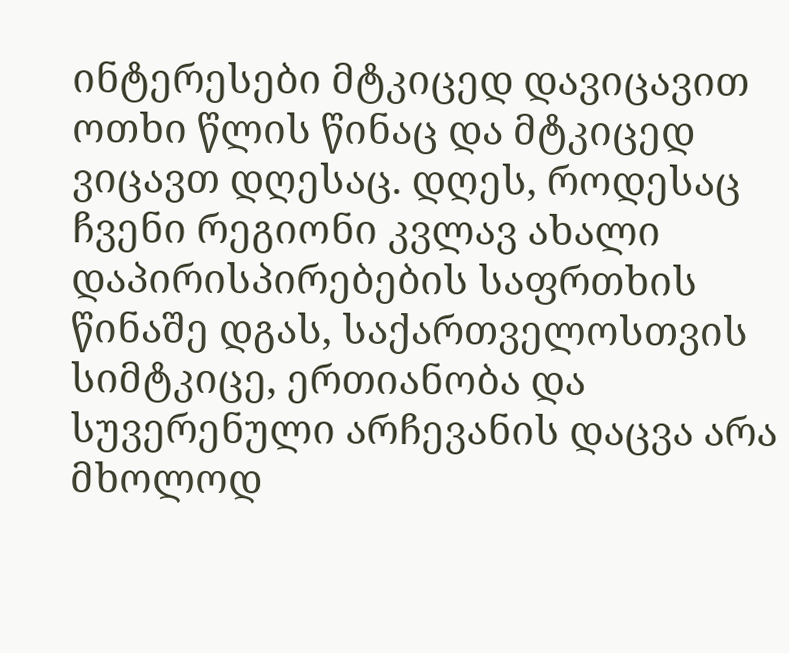ინტერესები მტკიცედ დავიცავით ოთხი წლის წინაც და მტკიცედ ვიცავთ დღესაც. დღეს, როდესაც ჩვენი რეგიონი კვლავ ახალი დაპირისპირებების საფრთხის წინაშე დგას, საქართველოსთვის სიმტკიცე, ერთიანობა და სუვერენული არჩევანის დაცვა არა მხოლოდ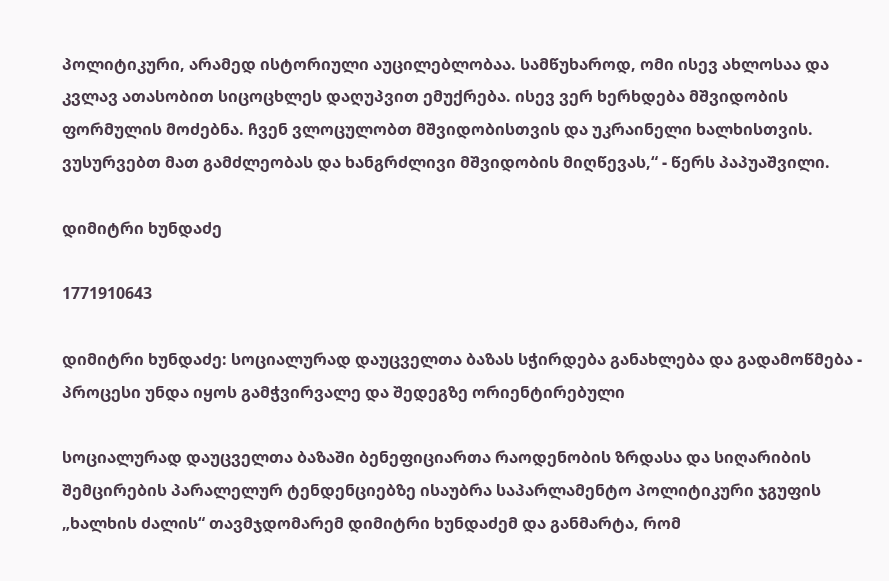პოლიტიკური, არამედ ისტორიული აუცილებლობაა. სამწუხაროდ, ომი ისევ ახლოსაა და კვლავ ათასობით სიცოცხლეს დაღუპვით ემუქრება. ისევ ვერ ხერხდება მშვიდობის ფორმულის მოძებნა. ჩვენ ვლოცულობთ მშვიდობისთვის და უკრაინელი ხალხისთვის. ვუსურვებთ მათ გამძლეობას და ხანგრძლივი მშვიდობის მიღწევას,“ - წერს პაპუაშვილი.

დიმიტრი ხუნდაძე

1771910643

დიმიტრი ხუნდაძე: სოციალურად დაუცველთა ბაზას სჭირდება განახლება და გადამოწმება - პროცესი უნდა იყოს გამჭვირვალე და შედეგზე ორიენტირებული

სოციალურად დაუცველთა ბაზაში ბენეფიციართა რაოდენობის ზრდასა და სიღარიბის შემცირების პარალელურ ტენდენციებზე ისაუბრა საპარლამენტო პოლიტიკური ჯგუფის „ხალხის ძალის“ თავმჯდომარემ დიმიტრი ხუნდაძემ და განმარტა, რომ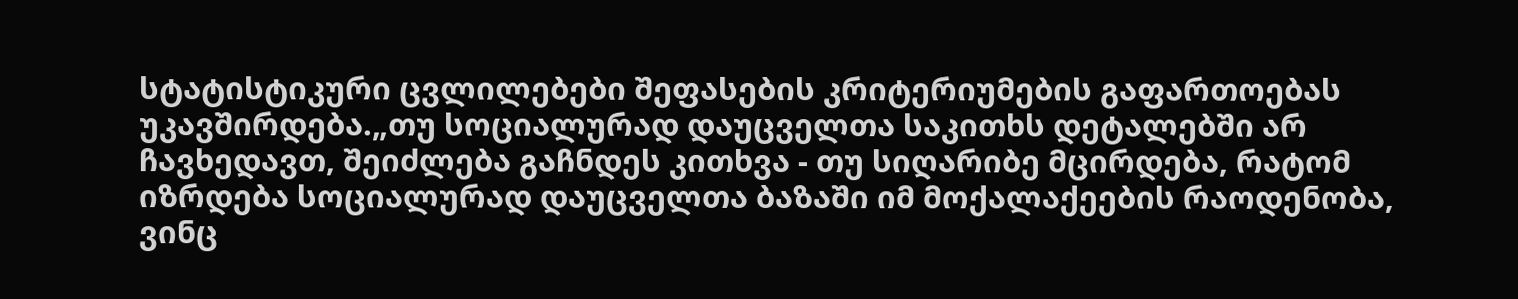სტატისტიკური ცვლილებები შეფასების კრიტერიუმების გაფართოებას უკავშირდება.„თუ სოციალურად დაუცველთა საკითხს დეტალებში არ ჩავხედავთ, შეიძლება გაჩნდეს კითხვა - თუ სიღარიბე მცირდება, რატომ იზრდება სოციალურად დაუცველთა ბაზაში იმ მოქალაქეების რაოდენობა, ვინც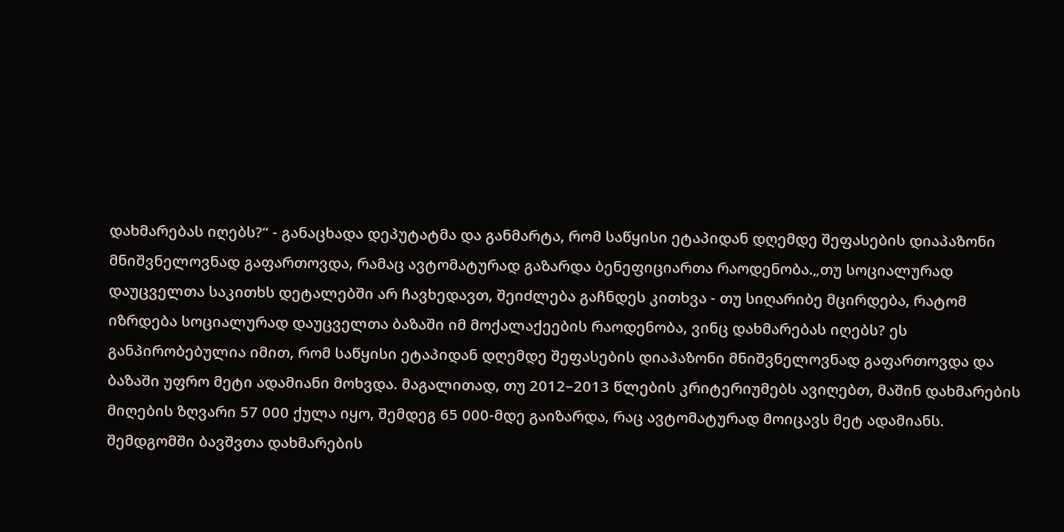დახმარებას იღებს?“ - განაცხადა დეპუტატმა და განმარტა, რომ საწყისი ეტაპიდან დღემდე შეფასების დიაპაზონი მნიშვნელოვნად გაფართოვდა, რამაც ავტომატურად გაზარდა ბენეფიციართა რაოდენობა.„თუ სოციალურად დაუცველთა საკითხს დეტალებში არ ჩავხედავთ, შეიძლება გაჩნდეს კითხვა - თუ სიღარიბე მცირდება, რატომ იზრდება სოციალურად დაუცველთა ბაზაში იმ მოქალაქეების რაოდენობა, ვინც დახმარებას იღებს? ეს განპირობებულია იმით, რომ საწყისი ეტაპიდან დღემდე შეფასების დიაპაზონი მნიშვნელოვნად გაფართოვდა და ბაზაში უფრო მეტი ადამიანი მოხვდა. მაგალითად, თუ 2012–2013 წლების კრიტერიუმებს ავიღებთ, მაშინ დახმარების მიღების ზღვარი 57 000 ქულა იყო, შემდეგ 65 000-მდე გაიზარდა, რაც ავტომატურად მოიცავს მეტ ადამიანს. შემდგომში ბავშვთა დახმარების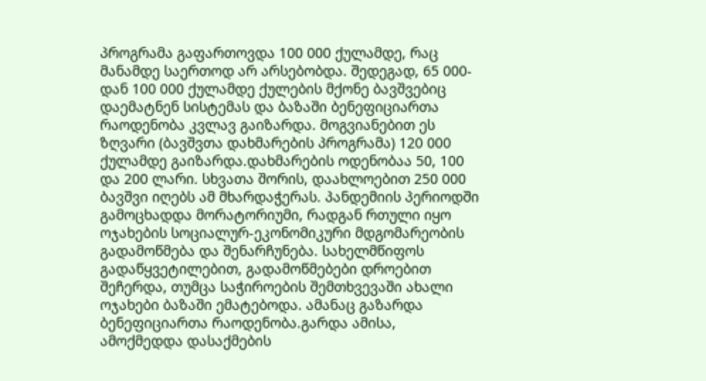პროგრამა გაფართოვდა 100 000 ქულამდე, რაც მანამდე საერთოდ არ არსებობდა. შედეგად, 65 000-დან 100 000 ქულამდე ქულების მქონე ბავშვებიც დაემატნენ სისტემას და ბაზაში ბენეფიციართა რაოდენობა კვლავ გაიზარდა. მოგვიანებით ეს ზღვარი (ბავშვთა დახმარების პროგრამა) 120 000 ქულამდე გაიზარდა.დახმარების ოდენობაა 50, 100 და 200 ლარი. სხვათა შორის, დაახლოებით 250 000 ბავშვი იღებს ამ მხარდაჭერას. პანდემიის პერიოდში გამოცხადდა მორატორიუმი, რადგან რთული იყო ოჯახების სოციალურ-ეკონომიკური მდგომარეობის გადამოწმება და შენარჩუნება. სახელმწიფოს გადაწყვეტილებით, გადამოწმებები დროებით შეჩერდა, თუმცა საჭიროების შემთხვევაში ახალი ოჯახები ბაზაში ემატებოდა. ამანაც გაზარდა ბენეფიციართა რაოდენობა.გარდა ამისა, ამოქმედდა დასაქმების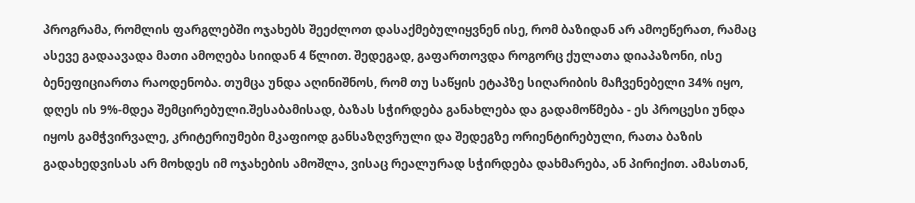პროგრამა, რომლის ფარგლებში ოჯახებს შეეძლოთ დასაქმებულიყვნენ ისე, რომ ბაზიდან არ ამოეწერათ, რამაც ასევე გადაავადა მათი ამოღება სიიდან 4 წლით. შედეგად, გაფართოვდა როგორც ქულათა დიაპაზონი, ისე ბენეფიციართა რაოდენობა. თუმცა უნდა აღინიშნოს, რომ თუ საწყის ეტაპზე სიღარიბის მაჩვენებელი 34% იყო, დღეს ის 9%-მდეა შემცირებული.შესაბამისად, ბაზას სჭირდება განახლება და გადამოწმება - ეს პროცესი უნდა იყოს გამჭვირვალე, კრიტერიუმები მკაფიოდ განსაზღვრული და შედეგზე ორიენტირებული, რათა ბაზის გადახედვისას არ მოხდეს იმ ოჯახების ამოშლა, ვისაც რეალურად სჭირდება დახმარება, ან პირიქით. ამასთან,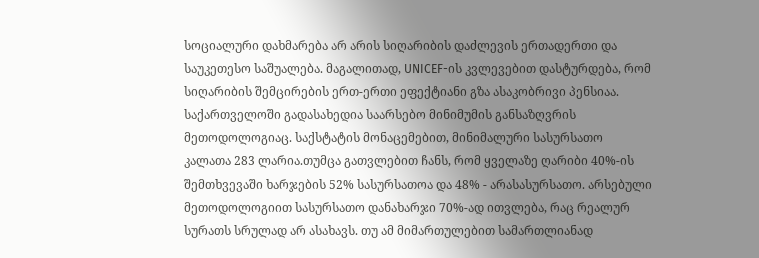სოციალური დახმარება არ არის სიღარიბის დაძლევის ერთადერთი და საუკეთესო საშუალება. მაგალითად, UNICEF-ის კვლევებით დასტურდება, რომ სიღარიბის შემცირების ერთ-ერთი ეფექტიანი გზა ასაკობრივი პენსიაა. საქართველოში გადასახედია საარსებო მინიმუმის განსაზღვრის მეთოდოლოგიაც. საქსტატის მონაცემებით, მინიმალური სასურსათო კალათა 283 ლარია.თუმცა გათვლებით ჩანს, რომ ყველაზე ღარიბი 40%-ის შემთხვევაში ხარჯების 52% სასურსათოა და 48% - არასასურსათო. არსებული მეთოდოლოგიით სასურსათო დანახარჯი 70%-ად ითვლება, რაც რეალურ სურათს სრულად არ ასახავს. თუ ამ მიმართულებით სამართლიანად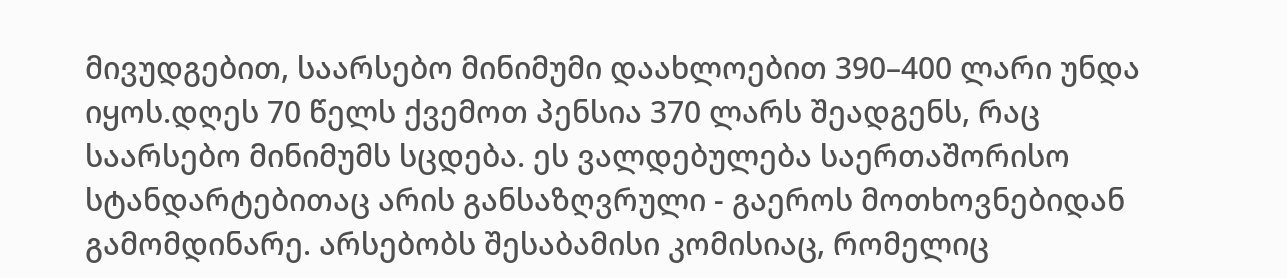მივუდგებით, საარსებო მინიმუმი დაახლოებით 390–400 ლარი უნდა იყოს.დღეს 70 წელს ქვემოთ პენსია 370 ლარს შეადგენს, რაც საარსებო მინიმუმს სცდება. ეს ვალდებულება საერთაშორისო სტანდარტებითაც არის განსაზღვრული - გაეროს მოთხოვნებიდან გამომდინარე. არსებობს შესაბამისი კომისიაც, რომელიც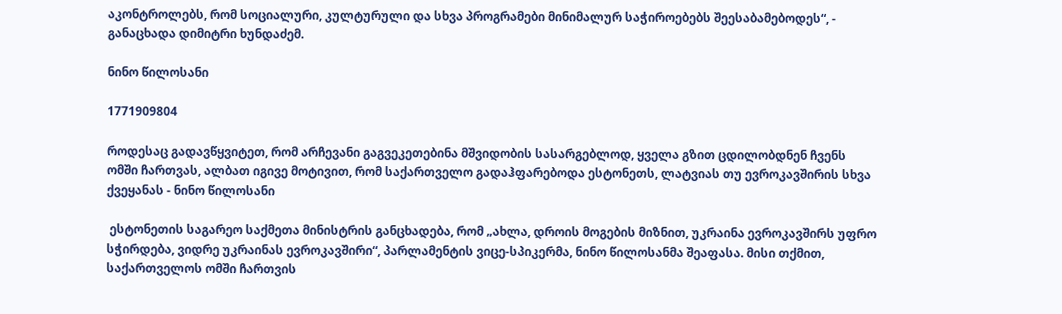აკონტროლებს, რომ სოციალური, კულტურული და სხვა პროგრამები მინიმალურ საჭიროებებს შეესაბამებოდეს“, - განაცხადა დიმიტრი ხუნდაძემ.

ნინო წილოსანი

1771909804

როდესაც გადავწყვიტეთ, რომ არჩევანი გაგვეკეთებინა მშვიდობის სასარგებლოდ, ყველა გზით ცდილობდნენ ჩვენს ომში ჩართვას, ალბათ იგივე მოტივით, რომ საქართველო გადაჰფარებოდა ესტონეთს, ლატვიას თუ ევროკავშირის სხვა ქვეყანას - ნინო წილოსანი

 ესტონეთის საგარეო საქმეთა მინისტრის განცხადება, რომ „ახლა, დროის მოგების მიზნით, უკრაინა ევროკავშირს უფრო სჭირდება, ვიდრე უკრაინას ევროკავშირი“, პარლამენტის ვიცე-სპიკერმა, ნინო წილოსანმა შეაფასა. მისი თქმით, საქართველოს ომში ჩართვის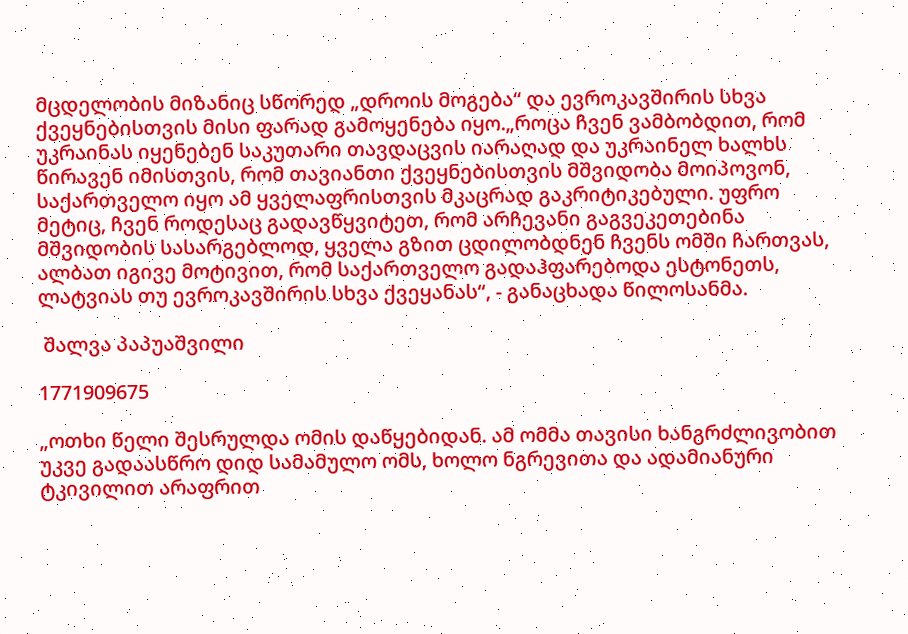მცდელობის მიზანიც სწორედ „დროის მოგება“ და ევროკავშირის სხვა ქვეყნებისთვის მისი ფარად გამოყენება იყო.„როცა ჩვენ ვამბობდით, რომ უკრაინას იყენებენ საკუთარი თავდაცვის იარაღად და უკრაინელ ხალხს წირავენ იმისთვის, რომ თავიანთი ქვეყნებისთვის მშვიდობა მოიპოვონ, საქართველო იყო ამ ყველაფრისთვის მკაცრად გაკრიტიკებული. უფრო მეტიც, ჩვენ როდესაც გადავწყვიტეთ, რომ არჩევანი გაგვეკეთებინა მშვიდობის სასარგებლოდ, ყველა გზით ცდილობდნენ ჩვენს ომში ჩართვას, ალბათ იგივე მოტივით, რომ საქართველო გადაჰფარებოდა ესტონეთს, ლატვიას თუ ევროკავშირის სხვა ქვეყანას“, - განაცხადა წილოსანმა.

 შალვა პაპუაშვილი

1771909675

„ოთხი წელი შესრულდა ომის დაწყებიდან. ამ ომმა თავისი ხანგრძლივობით უკვე გადაასწრო დიდ სამამულო ომს, ხოლო ნგრევითა და ადამიანური ტკივილით არაფრით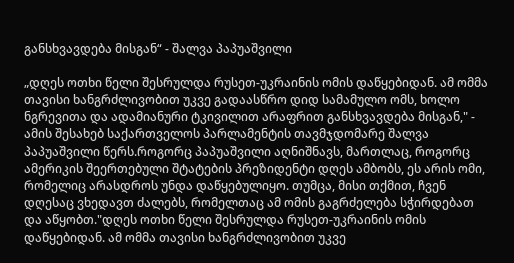განსხვავდება მისგან“ - შალვა პაპუაშვილი

„დღეს ოთხი წელი შესრულდა რუსეთ-უკრაინის ომის დაწყებიდან. ამ ომმა თავისი ხანგრძლივობით უკვე გადაასწრო დიდ სამამულო ომს, ხოლო ნგრევითა და ადამიანური ტკივილით არაფრით განსხვავდება მისგან," - ამის შესახებ საქართველოს პარლამენტის თავმჯდომარე შალვა პაპუაშვილი წერს.როგორც პაპუაშვილი აღნიშნავს, მართლაც, როგორც ამერიკის შეერთებული შტატების პრეზიდენტი დღეს ამბობს, ეს არის ომი, რომელიც არასდროს უნდა დაწყებულიყო. თუმცა, მისი თქმით, ჩვენ დღესაც ვხედავთ ძალებს, რომელთაც ამ ომის გაგრძელება სჭირდებათ და აწყობთ."დღეს ოთხი წელი შესრულდა რუსეთ-უკრაინის ომის დაწყებიდან. ამ ომმა თავისი ხანგრძლივობით უკვე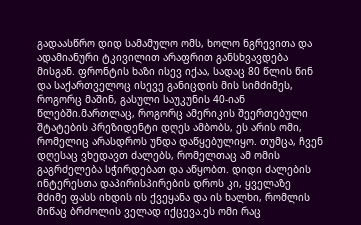გადაასწრო დიდ სამამულო ომს, ხოლო ნგრევითა და ადამიანური ტკივილით არაფრით განსხვავდება მისგან. ფრონტის ხაზი ისევ იქაა, სადაც 80 წლის წინ და საქართველოც ისევე განიცდის მის სიმძიმეს, როგორც მაშინ, გასული საუკუნის 40-იან წლებში.მართლაც, როგორც ამერიკის შეერთებული შტატების პრეზიდენტი დღეს ამბობს, ეს არის ომი, რომელიც არასდროს უნდა დაწყებულიყო. თუმცა, ჩვენ დღესაც ვხედავთ ძალებს, რომელთაც ამ ომის გაგრძელება სჭირდებათ და აწყობთ. დიდი ძალების ინტერესთა დაპირისპირების დროს კი, ყველაზე მძიმე ფასს იხდის ის ქვეყანა და ის ხალხი, რომლის მიწაც ბრძოლის ველად იქცევა.ეს ომი რაც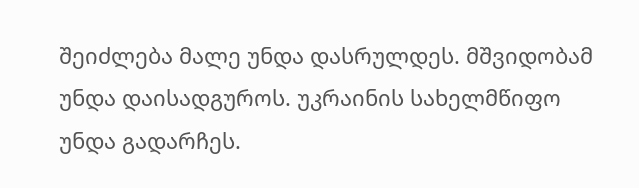შეიძლება მალე უნდა დასრულდეს. მშვიდობამ უნდა დაისადგუროს. უკრაინის სახელმწიფო უნდა გადარჩეს.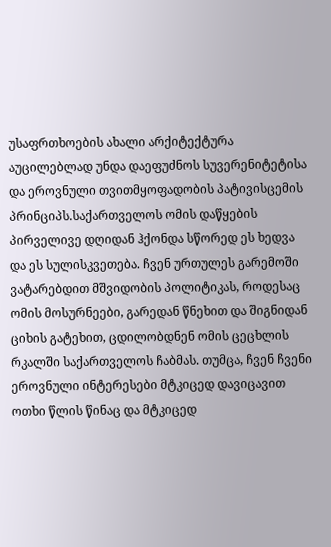უსაფრთხოების ახალი არქიტექტურა აუცილებლად უნდა დაეფუძნოს სუვერენიტეტისა და ეროვნული თვითმყოფადობის პატივისცემის პრინციპს.საქართველოს ომის დაწყების პირველივე დღიდან ჰქონდა სწორედ ეს ხედვა და ეს სულისკვეთება. ჩვენ ურთულეს გარემოში ვატარებდით მშვიდობის პოლიტიკას, როდესაც ომის მოსურნეები, გარედან წნეხით და შიგნიდან ციხის გატეხით, ცდილობდნენ ომის ცეცხლის რკალში საქართველოს ჩაბმას. თუმცა, ჩვენ ჩვენი ეროვნული ინტერესები მტკიცედ დავიცავით ოთხი წლის წინაც და მტკიცედ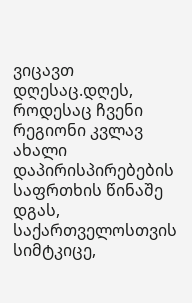ვიცავთ დღესაც.დღეს, როდესაც ჩვენი რეგიონი კვლავ ახალი დაპირისპირებების საფრთხის წინაშე დგას, საქართველოსთვის სიმტკიცე,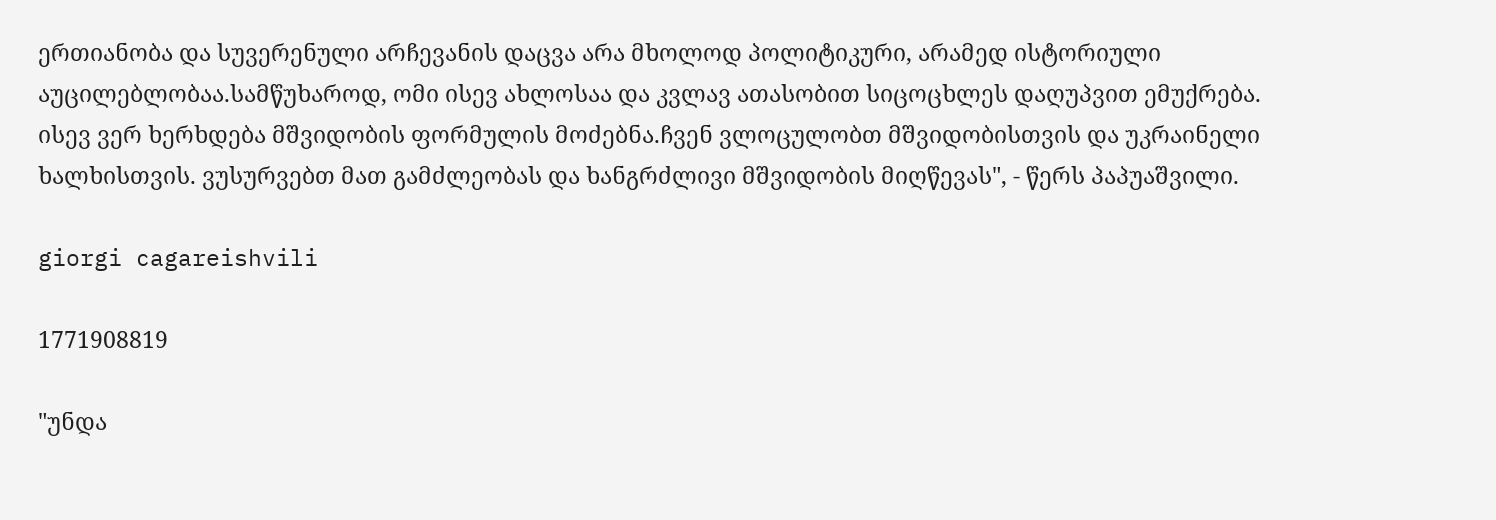ერთიანობა და სუვერენული არჩევანის დაცვა არა მხოლოდ პოლიტიკური, არამედ ისტორიული აუცილებლობაა.სამწუხაროდ, ომი ისევ ახლოსაა და კვლავ ათასობით სიცოცხლეს დაღუპვით ემუქრება. ისევ ვერ ხერხდება მშვიდობის ფორმულის მოძებნა.ჩვენ ვლოცულობთ მშვიდობისთვის და უკრაინელი ხალხისთვის. ვუსურვებთ მათ გამძლეობას და ხანგრძლივი მშვიდობის მიღწევას", - წერს პაპუაშვილი.

giorgi cagareishvili

1771908819

"უნდა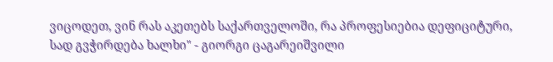ვიცოდეთ, ვინ რას აკეთებს საქართველოში, რა პროფესიებია დეფიციტური, სად გვჭირდება ხალხი" - გიორგი ცაგარეიშვილი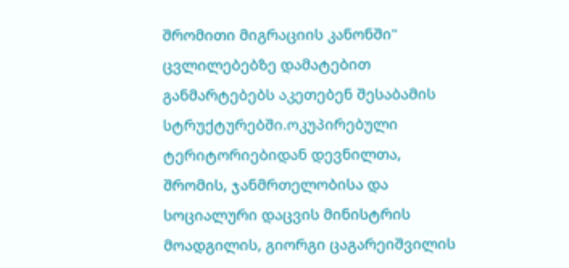შრომითი მიგრაციის კანონში" ცვლილებებზე დამატებით განმარტებებს აკეთებენ შესაბამის სტრუქტურებში.ოკუპირებული ტერიტორიებიდან დევნილთა, შრომის, ჯანმრთელობისა და სოციალური დაცვის მინისტრის მოადგილის, გიორგი ცაგარეიშვილის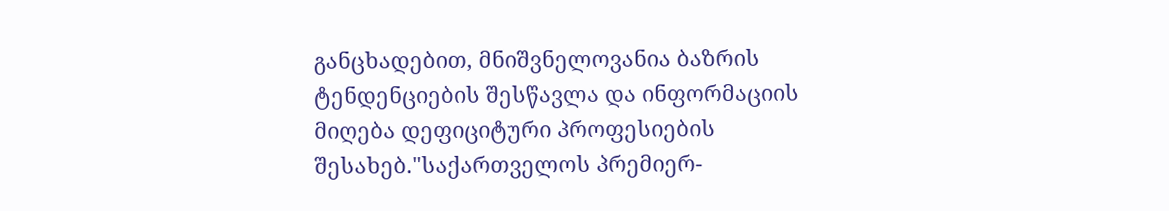განცხადებით, მნიშვნელოვანია ბაზრის ტენდენციების შესწავლა და ინფორმაციის მიღება დეფიციტური პროფესიების შესახებ."საქართველოს პრემიერ-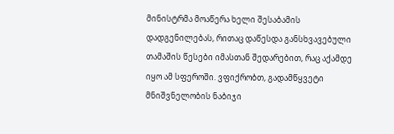მინისტრმა მოაწერა ხელი შესაბამის დადგენილებას, რითაც დაწესდა განსხვავებული თამაშის წესები იმასთან შედარებით, რაც აქამდე იყო ამ სფეროში. ვფიქრობთ, გადამწყვეტი მნიშვნელობის ნაბიჯი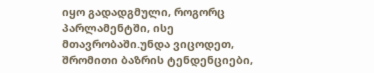იყო გადადგმული, როგორც პარლამენტში, ისე მთავრობაში.უნდა ვიცოდეთ, შრომითი ბაზრის ტენდენციები,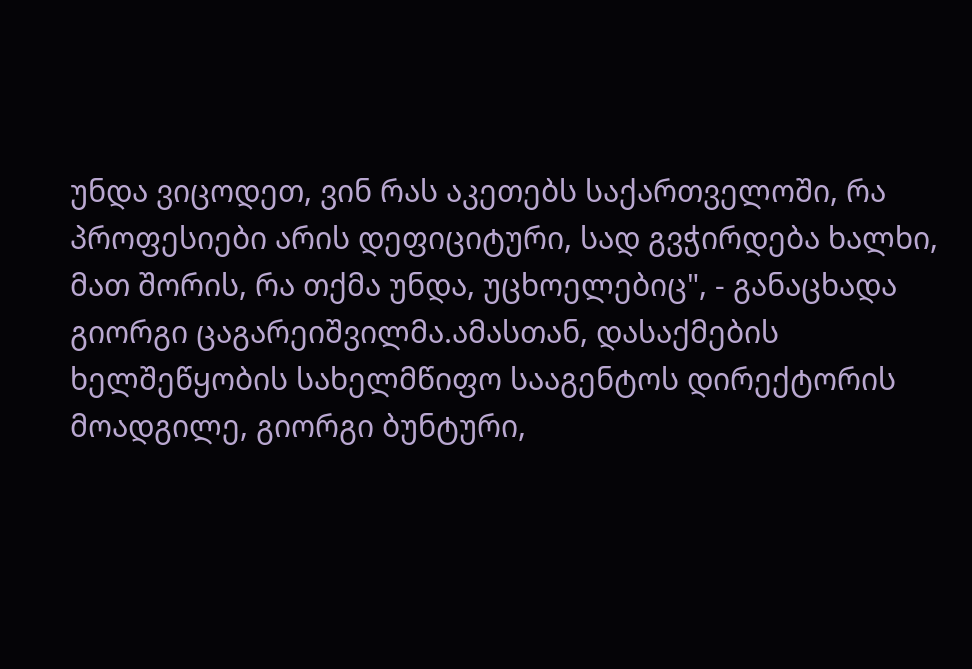უნდა ვიცოდეთ, ვინ რას აკეთებს საქართველოში, რა პროფესიები არის დეფიციტური, სად გვჭირდება ხალხი, მათ შორის, რა თქმა უნდა, უცხოელებიც", - განაცხადა გიორგი ცაგარეიშვილმა.ამასთან, დასაქმების ხელშეწყობის სახელმწიფო სააგენტოს დირექტორის მოადგილე, გიორგი ბუნტური,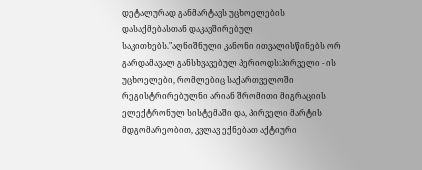დეტალურად განმარტავს უცხოელების დასაქმებასთან დაკავშირებულ საკითხებს."აღნიშნული კანონი ითვალისწინებს ორ გარდამავალ განსხვავებულ პერიოდს:პირველი - ის უცხოელები, რომლებიც საქართველოში რეგისტრირებულნი არიან შრომითი მიგრაციის ელექტრონულ სისტემაში და, პირველი მარტის მდგომარეობით, კვლავ ექნებათ აქტიური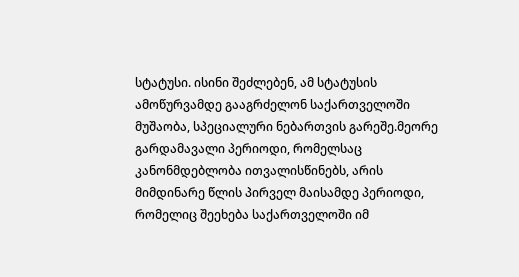სტატუსი. ისინი შეძლებენ, ამ სტატუსის ამოწურვამდე გააგრძელონ საქართველოში მუშაობა, სპეციალური ნებართვის გარეშე.მეორე გარდამავალი პერიოდი, რომელსაც კანონმდებლობა ითვალისწინებს, არის მიმდინარე წლის პირველ მაისამდე პერიოდი, რომელიც შეეხება საქართველოში იმ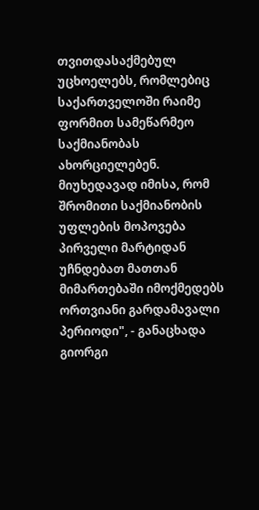თვითდასაქმებულ უცხოელებს, რომლებიც საქართველოში რაიმე ფორმით სამეწარმეო საქმიანობას ახორციელებენ. მიუხედავად იმისა, რომ შრომითი საქმიანობის უფლების მოპოვება პირველი მარტიდან უჩნდებათ მათთან მიმართებაში იმოქმედებს ორთვიანი გარდამავალი პერიოდი", - განაცხადა გიორგი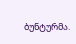ბუნტურმა.